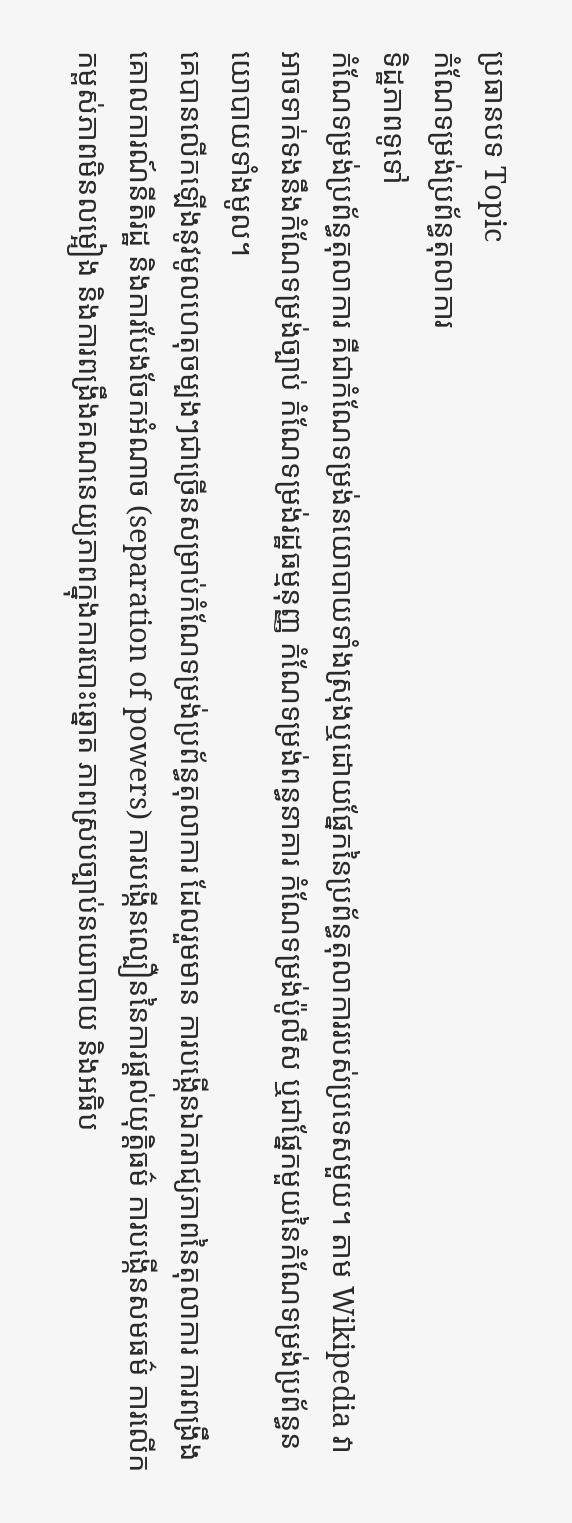ប្រធានបទ Topic
កំណែទម្រង់ប្រព័ន្ធតុលាការ
ទិដ្ឋភាពទូទៅ
កំណែទម្រង់ប្រព័ន្ធតុលាការ គឺជាកំណែទម្រង់នយោបាយទាំងស្រុងឬដោយផ្នែកនៃប្រព័ន្ធតុលាការរបស់ប្រទេសមួយ។ តាម Wikipedia វាអាចទាក់ទងនឹងកំណែទម្រង់ច្បាប់ កំណែទម្រង់រដ្ឋធម្មនុញ្ញ កំណែទម្រង់ពន្ធនាគារ កំណែទម្រង់ប៉ូលីស ឬជាផ្នែកមួយនៃកំណែទម្រង់ប្រព័ន្ធនយោបាយទាំងមូល។
គេបានលើកឡើងនូវមូលហេតុចម្បងៗជាច្រើនសម្រាប់កំណែទម្រង់ប្រព័ន្ធតុលាការ ដែលរួមមាន ការបង្កើនឯករាជ្យភាពនៃតុលាការ ការពង្រឹងគោលការណ៍នីតិរដ្ឋ និងការបែងចែកអំណាច (separation of powers) ការបង្កើនល្បឿននៃការផ្តល់យុត្តិធម៌ ការបង្កើនសមធម៌ ការលើកកម្ពស់ភាពមិនលម្អៀង និងការពង្រឹងគណនេយ្យភាពក្នុងការបោះឆ្នោត ភាពស្របច្បាប់នយោបាយ និងអធិប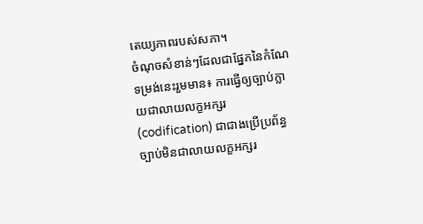តេយ្យភាពរបស់សភា។
ចំណុចសំខាន់ៗដែលជាផ្នែកនៃកំណែទម្រង់នេះរួមមាន៖ ការធ្វើឲ្យច្បាប់ក្លាយជាលាយលក្ខអក្សរ (codification) ជាជាងប្រើប្រព័ន្ធច្បាប់មិនជាលាយលក្ខអក្សរ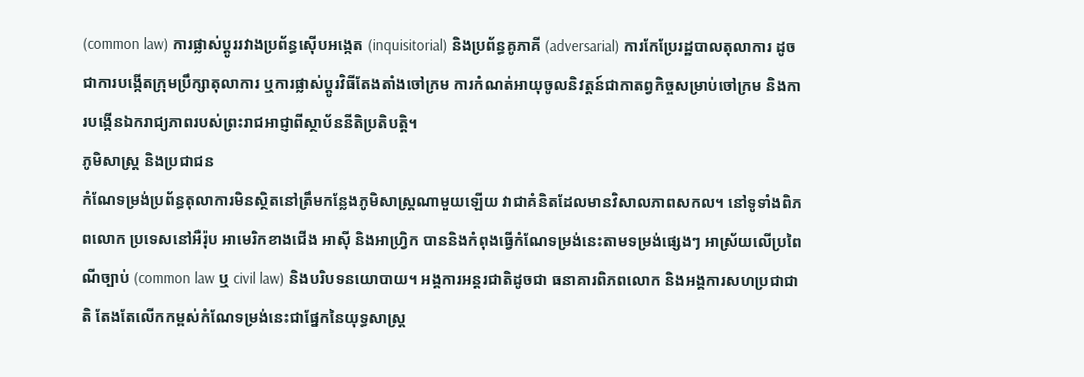(common law) ការផ្លាស់ប្តូររវាងប្រព័ន្ធស៊ើបអង្កេត (inquisitorial) និងប្រព័ន្ធគូភាគី (adversarial) ការកែប្រែរដ្ឋបាលតុលាការ ដូចជាការបង្កើតក្រុមប្រឹក្សាតុលាការ ឬការផ្លាស់ប្តូរវិធីតែងតាំងចៅក្រម ការកំណត់អាយុចូលនិវត្តន៍ជាកាតព្វកិច្ចសម្រាប់ចៅក្រម និងការបង្កើនឯករាជ្យភាពរបស់ព្រះរាជអាជ្ញាពីស្ថាប័ននីតិប្រតិបត្តិ។
ភូមិសាស្ត្រ និងប្រជាជន
កំណែទម្រង់ប្រព័ន្ធតុលាការមិនស្ថិតនៅត្រឹមកន្លែងភូមិសាស្ត្រណាមួយឡើយ វាជាគំនិតដែលមានវិសាលភាពសកល។ នៅទូទាំងពិភពលោក ប្រទេសនៅអឺរ៉ុប អាមេរិកខាងជើង អាស៊ី និងអាហ្វ្រិក បាននិងកំពុងធ្វើកំណែទម្រង់នេះតាមទម្រង់ផ្សេងៗ អាស្រ័យលើប្រពៃណីច្បាប់ (common law ឬ civil law) និងបរិបទនយោបាយ។ អង្គការអន្តរជាតិដូចជា ធនាគារពិភពលោក និងអង្គការសហប្រជាជាតិ តែងតែលើកកម្ពស់កំណែទម្រង់នេះជាផ្នែកនៃយុទ្ធសាស្ត្រ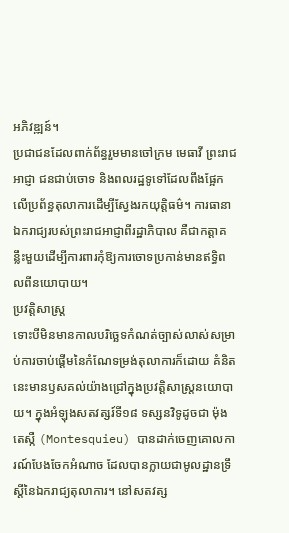អភិវឌ្ឍន៍។
ប្រជាជនដែលពាក់ព័ន្ធរួមមានចៅក្រម មេធាវី ព្រះរាជអាជ្ញា ជនជាប់ចោទ និងពលរដ្ឋទូទៅដែលពឹងផ្អែកលើប្រព័ន្ធតុលាការដើម្បីស្វែងរកយុត្តិធម៌។ ការធានាឯករាជ្យរបស់ព្រះរាជអាជ្ញាពីរដ្ឋាភិបាល គឺជាកត្តាគន្លឹះមួយដើម្បីការពារកុំឱ្យការចោទប្រកាន់មានឥទ្ធិពលពីនយោបាយ។
ប្រវត្តិសាស្ត្រ
ទោះបីមិនមានកាលបរិច្ឆេទកំណត់ច្បាស់លាស់សម្រាប់ការចាប់ផ្តើមនៃកំណែទម្រង់តុលាការក៏ដោយ គំនិតនេះមានឫសគល់យ៉ាងជ្រៅក្នុងប្រវត្តិសាស្ត្រនយោបាយ។ ក្នុងអំឡុងសតវត្សរ៍ទី១៨ ទស្សនវិទូដូចជា ម៉ុងតេស្កឺ (Montesquieu) បានដាក់ចេញគោលការណ៍បែងចែកអំណាច ដែលបានក្លាយជាមូលដ្ឋានទ្រឹស្តីនៃឯករាជ្យតុលាការ។ នៅសតវត្ស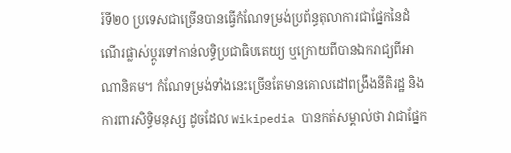រ៍ទី២០ ប្រទេសជាច្រើនបានធ្វើកំណែទម្រង់ប្រព័ន្ធតុលាការជាផ្នែកនៃដំណើរផ្លាស់ប្តូរទៅកាន់លទ្ធិប្រជាធិបតេយ្យ ឬក្រោយពីបានឯករាជ្យពីអាណានិគម។ កំណែទម្រង់ទាំងនេះច្រើនតែមានគោលដៅពង្រឹងនីតិរដ្ឋ និងការពារសិទ្ធិមនុស្ស ដូចដែល Wikipedia បានកត់សម្គាល់ថា វាជាផ្នែក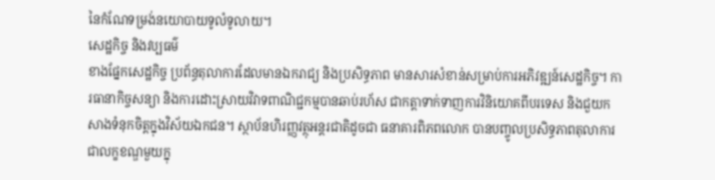នៃកំណែទម្រង់នយោបាយទូលំទូលាយ។
សេដ្ឋកិច្ច និងវប្បធម៌
ខាងផ្នែកសេដ្ឋកិច្ច ប្រព័ន្ធតុលាការដែលមានឯករាជ្យ និងប្រសិទ្ធភាព មានសារសំខាន់សម្រាប់ការអភិវឌ្ឍន៍សេដ្ឋកិច្ច។ ការធានាកិច្ចសន្យា និងការដោះស្រាយវិវាទពាណិជ្ជកម្មបានឆាប់រហ័ស ជាកត្តាទាក់ទាញការវិនិយោគពីបរទេស និងជួយកសាងទំនុកចិត្តក្នុងវិស័យឯកជន។ ស្ថាប័នហិរញ្ញវត្ថុអន្តរជាតិដូចជា ធនាគារពិភពលោក បានបញ្ចូលប្រសិទ្ធភាពតុលាការជាលក្ខខណ្ឌមួយក្នុ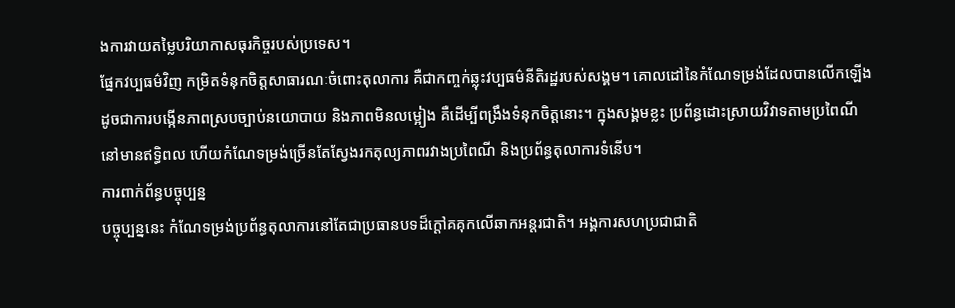ងការវាយតម្លៃបរិយាកាសធុរកិច្ចរបស់ប្រទេស។
ផ្នែកវប្បធម៌វិញ កម្រិតទំនុកចិត្តសាធារណៈចំពោះតុលាការ គឺជាកញ្ចក់ឆ្លុះវប្បធម៌នីតិរដ្ឋរបស់សង្គម។ គោលដៅនៃកំណែទម្រង់ដែលបានលើកឡើងដូចជាការបង្កើនភាពស្របច្បាប់នយោបាយ និងភាពមិនលម្អៀង គឺដើម្បីពង្រឹងទំនុកចិត្តនោះ។ ក្នុងសង្គមខ្លះ ប្រព័ន្ធដោះស្រាយវិវាទតាមប្រពៃណីនៅមានឥទ្ធិពល ហើយកំណែទម្រង់ច្រើនតែស្វែងរកតុល្យភាពរវាងប្រពៃណី និងប្រព័ន្ធតុលាការទំនើប។
ការពាក់ព័ន្ធបច្ចុប្បន្ន
បច្ចុប្បន្ននេះ កំណែទម្រង់ប្រព័ន្ធតុលាការនៅតែជាប្រធានបទដ៏ក្តៅគគុកលើឆាកអន្តរជាតិ។ អង្គការសហប្រជាជាតិ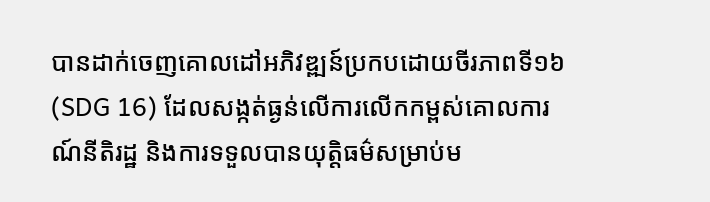បានដាក់ចេញគោលដៅអភិវឌ្ឍន៍ប្រកបដោយចីរភាពទី១៦ (SDG 16) ដែលសង្កត់ធ្ងន់លើការលើកកម្ពស់គោលការណ៍នីតិរដ្ឋ និងការទទួលបានយុត្តិធម៌សម្រាប់ម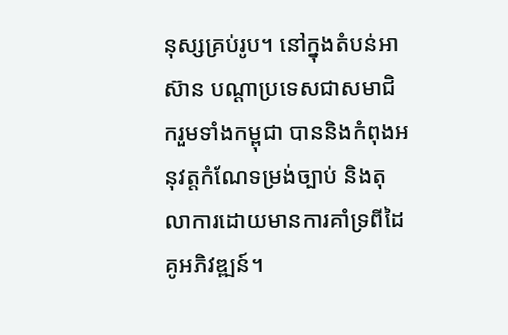នុស្សគ្រប់រូប។ នៅក្នុងតំបន់អាស៊ាន បណ្តាប្រទេសជាសមាជិករួមទាំងកម្ពុជា បាននិងកំពុងអនុវត្តកំណែទម្រង់ច្បាប់ និងតុលាការដោយមានការគាំទ្រពីដៃគូអភិវឌ្ឍន៍។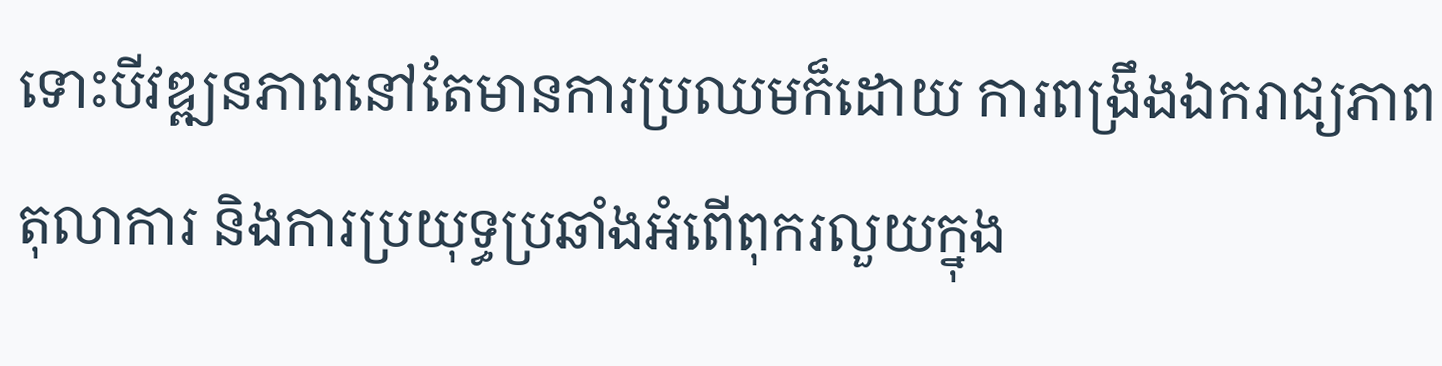ទោះបីវឌ្ឍនភាពនៅតែមានការប្រឈមក៏ដោយ ការពង្រឹងឯករាជ្យភាពតុលាការ និងការប្រយុទ្ធប្រឆាំងអំពើពុករលួយក្នុង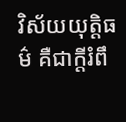វិស័យយុត្តិធម៌ គឺជាក្តីរំពឹ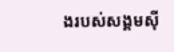ងរបស់សង្គមស៊ី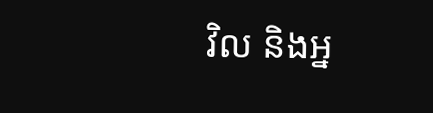វិល និងអ្ន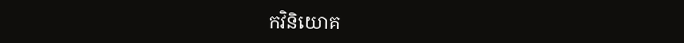កវិនិយោគ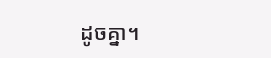ដូចគ្នា។